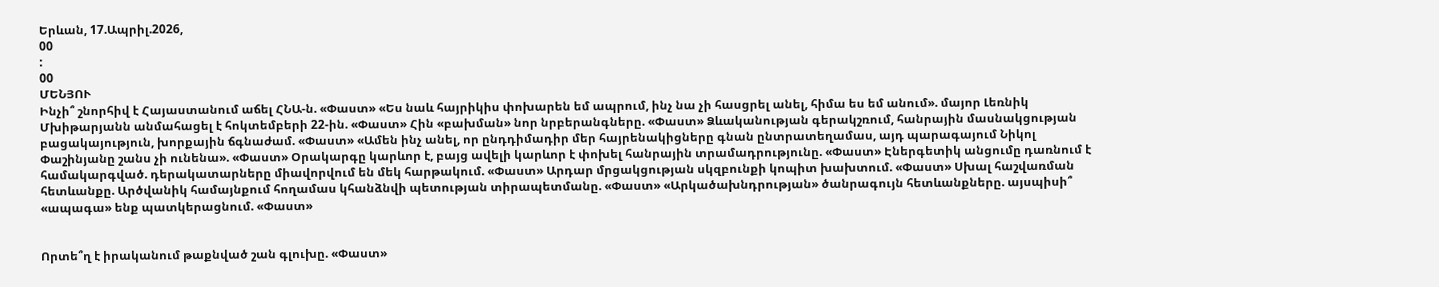Երևան, 17.Ապրիլ.2026,
00
:
00
ՄԵՆՅՈՒ
Ինչի՞ շնորհիվ է Հայաստանում աճել ՀՆԱ-ն. «Փաստ» «Ես նաև հայրիկիս փոխարեն եմ ապրում, ինչ նա չի հասցրել անել, հիմա ես եմ անում». մայոր Լեռնիկ Մխիթարյանն անմահացել է հոկտեմբերի 22-ին. «Փաստ» Հին «բախման» նոր նրբերանգները. «Փաստ» Ձևականության գերակշռում, հանրային մասնակցության բացակայություն, խորքային ճգնաժամ. «Փաստ» «Ամեն ինչ անել, որ ընդդիմադիր մեր հայրենակիցները գնան ընտրատեղամաս, այդ պարագայում Նիկոլ Փաշինյանը շանս չի ունենա». «Փաստ» Օրակարգը կարևոր է, բայց ավելի կարևոր է փոխել հանրային տրամադրությունը. «Փաստ» Էներգետիկ անցումը դառնում է համակարգված. դերակատարները միավորվում են մեկ հարթակում. «Փաստ» Արդար մրցակցության սկզբունքի կոպիտ խախտում. «Փաստ» Սխալ հաշվառման հետևանքը. Արծվանիկ համայնքում հողամաս կհանձնվի պետության տիրապետմանը. «Փաստ» «Արկածախնդրության» ծանրագույն հետևանքները. այսպիսի՞ «ապագա» ենք պատկերացնում. «Փաստ»


Որտե՞ղ է իրականում թաքնված շան գլուխը. «Փաստ»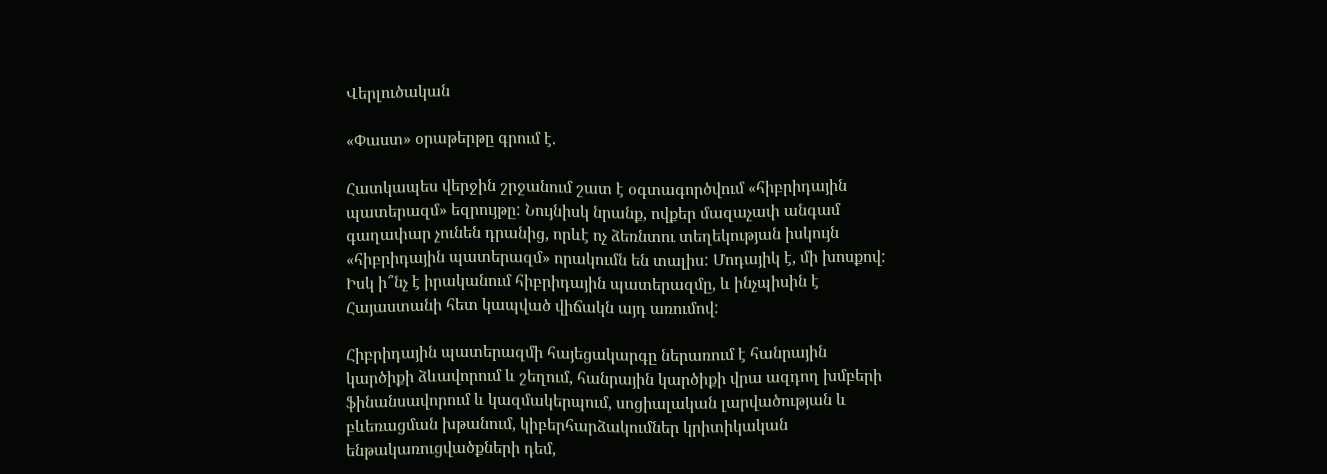Վերլուծական

«Փաստ» օրաթերթը գրում է.

Հատկապես վերջին շրջանում շատ է օգտագործվում «հիբրիդային պատերազմ» եզրույթը: Նույնիսկ նրանք, ովքեր մազաչափ անգամ գաղափար չունեն դրանից, որևէ ոչ ձեռնտու տեղեկության իսկույն «հիբրիդային պատերազմ» որակումն են տալիս: Մոդայիկ է, մի խոսքով: Իսկ ի՞նչ է իրականում հիբրիդային պատերազմը, և ինչպիսին է Հայաստանի հետ կապված վիճակն այդ առումով:

Հիբրիդային պատերազմի հայեցակարգը ներառում է հանրային կարծիքի ձևավորում և շեղում, հանրային կարծիքի վրա ազդող խմբերի ֆինանսավորում և կազմակերպում, սոցիալական լարվածության և բևեռացման խթանում, կիբերհարձակումներ կրիտիկական ենթակառուցվածքների դեմ,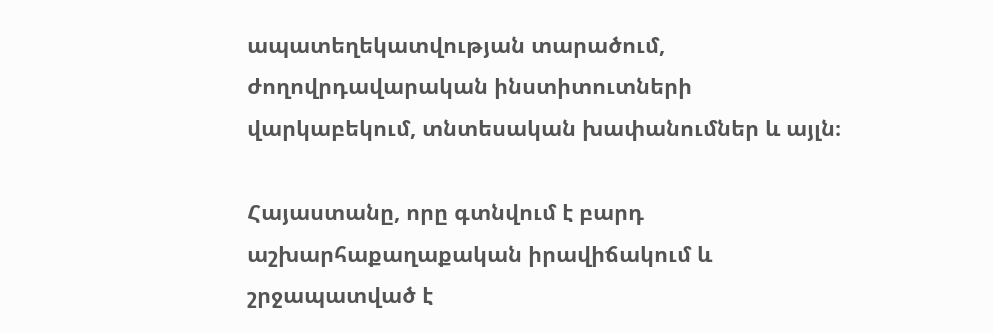ապատեղեկատվության տարածում, ժողովրդավարական ինստիտուտների վարկաբեկում, տնտեսական խափանումներ և այլն։

Հայաստանը, որը գտնվում է բարդ աշխարհաքաղաքական իրավիճակում և շրջապատված է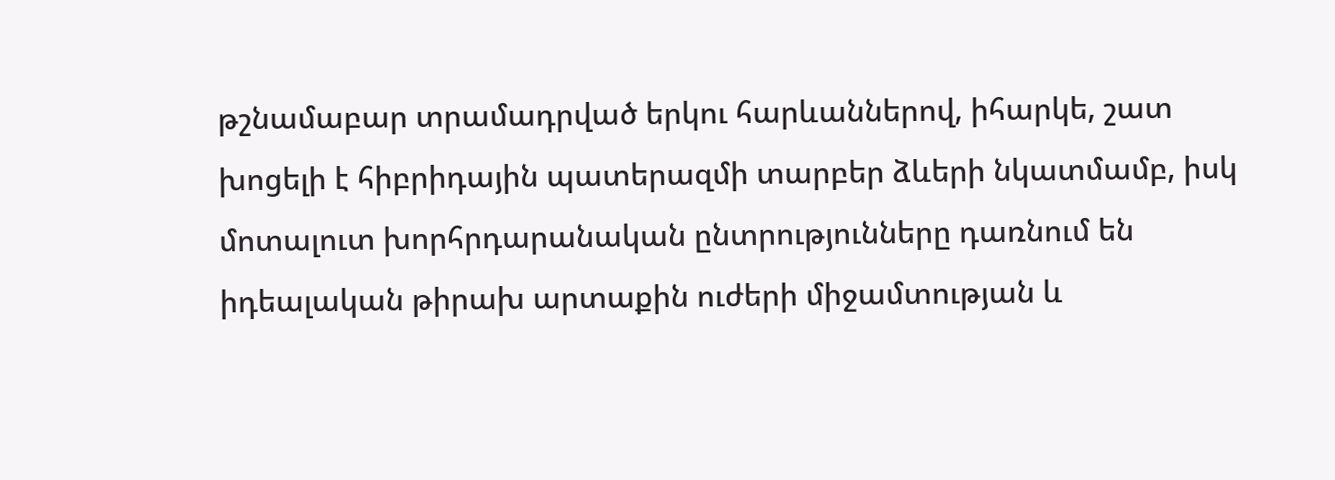թշնամաբար տրամադրված երկու հարևաններով, իհարկե, շատ խոցելի է հիբրիդային պատերազմի տարբեր ձևերի նկատմամբ, իսկ մոտալուտ խորհրդարանական ընտրությունները դառնում են իդեալական թիրախ արտաքին ուժերի միջամտության և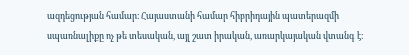ազդեցության համար։ Հայաստանի համար հիբրիդային պատերազմի սպառնալիքը ոչ թե տեսական, այլ շատ իրական, առարկայական վտանգ է։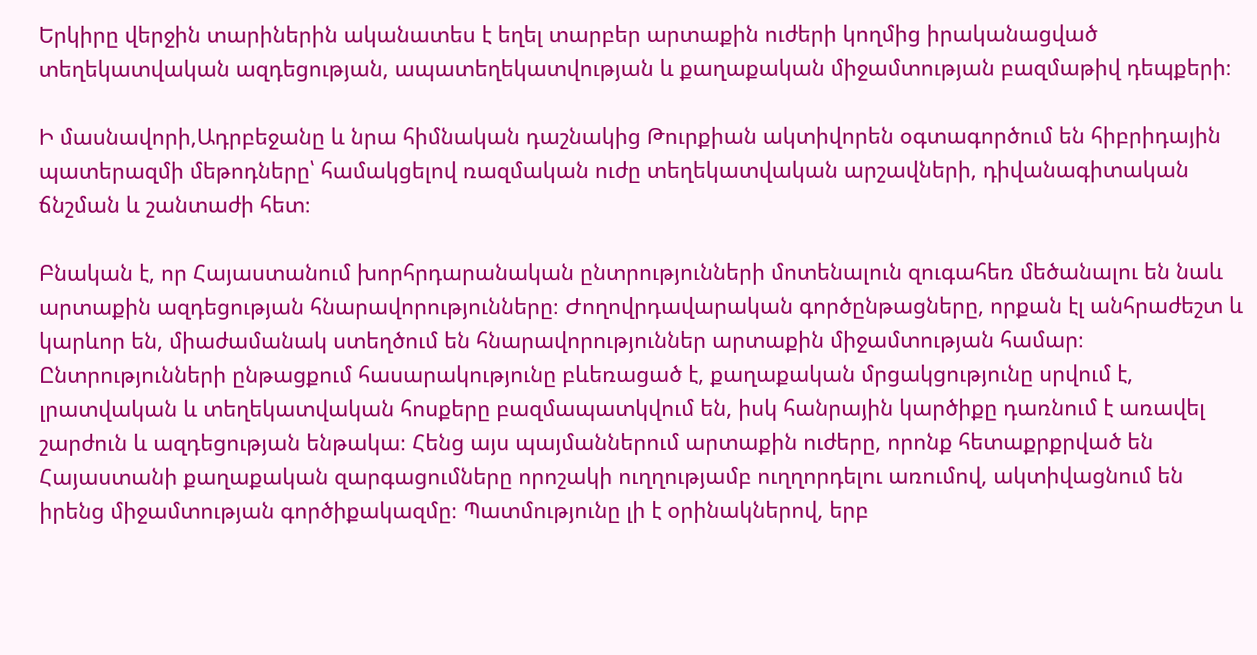Երկիրը վերջին տարիներին ականատես է եղել տարբեր արտաքին ուժերի կողմից իրականացված տեղեկատվական ազդեցության, ապատեղեկատվության և քաղաքական միջամտության բազմաթիվ դեպքերի։

Ի մասնավորի,Ադրբեջանը և նրա հիմնական դաշնակից Թուրքիան ակտիվորեն օգտագործում են հիբրիդային պատերազմի մեթոդները՝ համակցելով ռազմական ուժը տեղեկատվական արշավների, դիվանագիտական ճնշման և շանտաժի հետ։

Բնական է, որ Հայաստանում խորհրդարանական ընտրությունների մոտենալուն զուգահեռ մեծանալու են նաև արտաքին ազդեցության հնարավորությունները։ Ժողովրդավարական գործընթացները, որքան էլ անհրաժեշտ և կարևոր են, միաժամանակ ստեղծում են հնարավորություններ արտաքին միջամտության համար։ Ընտրությունների ընթացքում հասարակությունը բևեռացած է, քաղաքական մրցակցությունը սրվում է, լրատվական և տեղեկատվական հոսքերը բազմապատկվում են, իսկ հանրային կարծիքը դառնում է առավել շարժուն և ազդեցության ենթակա։ Հենց այս պայմաններում արտաքին ուժերը, որոնք հետաքրքրված են Հայաստանի քաղաքական զարգացումները որոշակի ուղղությամբ ուղղորդելու առումով, ակտիվացնում են իրենց միջամտության գործիքակազմը։ Պատմությունը լի է օրինակներով, երբ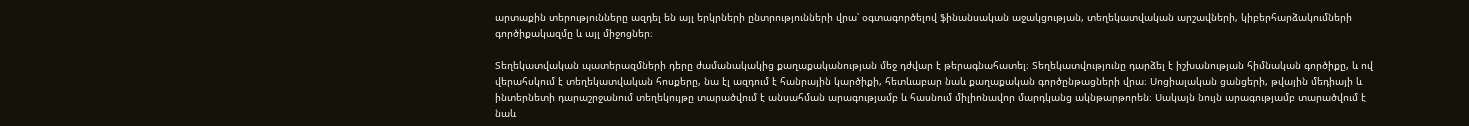արտաքին տերությունները ազդել են այլ երկրների ընտրությունների վրա՝ օգտագործելով ֆինանսական աջակցության, տեղեկատվական արշավների, կիբերհարձակումների գործիքակազմը և այլ միջոցներ։

Տեղեկատվական պատերազմների դերը ժամանակակից քաղաքականության մեջ դժվար է թերագնահատել։ Տեղեկատվությունը դարձել է իշխանության հիմնական գործիքը, և ով վերահսկում է տեղեկատվական հոսքերը, նա էլ ազդում է հանրային կարծիքի, հետևաբար նաև քաղաքական գործընթացների վրա։ Սոցիալական ցանցերի, թվային մեդիայի և ինտերնետի դարաշրջանում տեղեկույթը տարածվում է անսահման արագությամբ և հասնում միլիոնավոր մարդկանց ակնթարթորեն։ Սակայն նույն արագությամբ տարածվում է նաև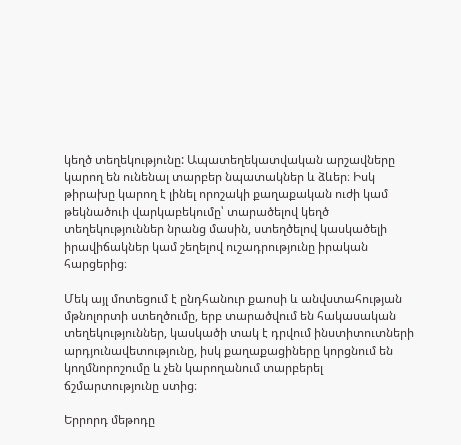կեղծ տեղեկությունը: Ապատեղեկատվական արշավները կարող են ունենալ տարբեր նպատակներ և ձևեր։ Իսկ թիրախը կարող է լինել որոշակի քաղաքական ուժի կամ թեկնածուի վարկաբեկումը՝ տարածելով կեղծ տեղեկություններ նրանց մասին, ստեղծելով կասկածելի իրավիճակներ կամ շեղելով ուշադրությունը իրական հարցերից։

Մեկ այլ մոտեցում է ընդհանուր քաոսի և անվստահության մթնոլորտի ստեղծումը, երբ տարածվում են հակասական տեղեկություններ, կասկածի տակ է դրվում ինստիտուտների արդյունավետությունը, իսկ քաղաքացիները կորցնում են կողմնորոշումը և չեն կարողանում տարբերել ճշմարտությունը ստից։

Երրորդ մեթոդը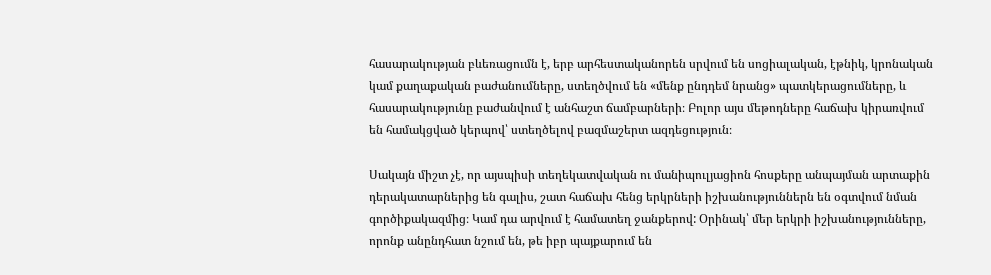հասարակության բևեռացումն է, երբ արհեստականորեն սրվում են սոցիալական, էթնիկ, կրոնական կամ քաղաքական բաժանումները, ստեղծվում են «մենք ընդդեմ նրանց» պատկերացումները, և հասարակությունը բաժանվում է անհաշտ ճամբարների։ Բոլոր այս մեթոդները հաճախ կիրառվում են համակցված կերպով՝ ստեղծելով բազմաշերտ ազդեցություն։

Սակայն միշտ չէ, որ այսպիսի տեղեկատվական ու մանիպուլյացիոն հոսքերը անպայման արտաքին դերակատարներից են գալիս, շատ հաճախ հենց երկրների իշխանություններն են օգտվում նման գործիքակազմից։ Կամ դա արվում է համատեղ ջանքերով: Օրինակ՝ մեր երկրի իշխանությունները, որոնք անընդհատ նշում են, թե իբր պայքարում են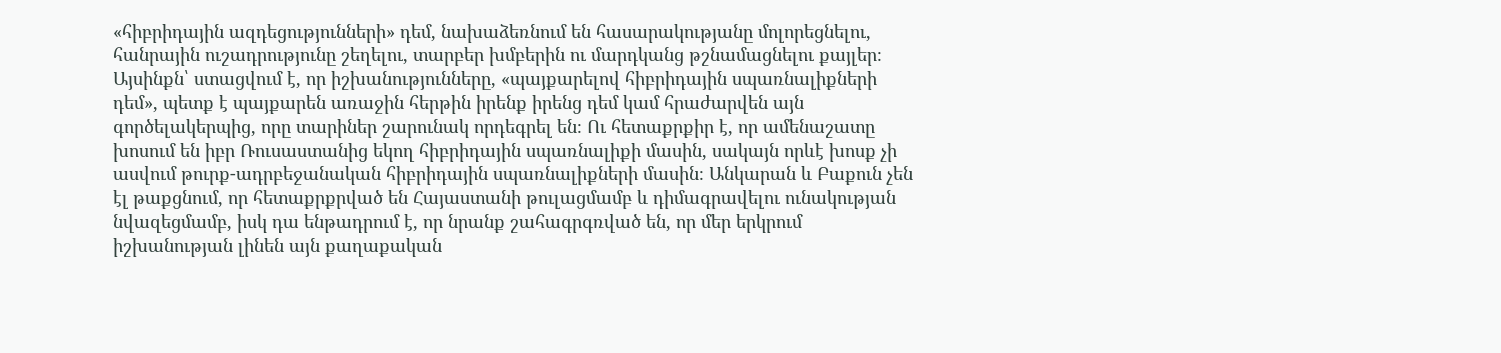«հիբրիդային ազդեցությունների» դեմ, նախաձեռնում են հասարակությանը մոլորեցնելու, հանրային ուշադրությունը շեղելու, տարբեր խմբերին ու մարդկանց թշնամացնելու քայլեր։ Այսինքն՝ ստացվում է, որ իշխանությունները, «պայքարելով հիբրիդային սպառնալիքների դեմ», պետք է պայքարեն առաջին հերթին իրենք իրենց դեմ կամ հրաժարվեն այն գործելակերպից, որը տարիներ շարունակ որդեգրել են։ Ու հետաքրքիր է, որ ամենաշատը խոսում են իբր Ռուսաստանից եկող հիբրիդային սպառնալիքի մասին, սակայն որևէ խոսք չի ասվում թուրք-ադրբեջանական հիբրիդային սպառնալիքների մասին։ Անկարան և Բաքուն չեն էլ թաքցնում, որ հետաքրքրված են Հայաստանի թուլացմամբ և դիմագրավելու ունակության նվազեցմամբ, իսկ դա ենթադրում է, որ նրանք շահագրգռված են, որ մեր երկրում իշխանության լինեն այն քաղաքական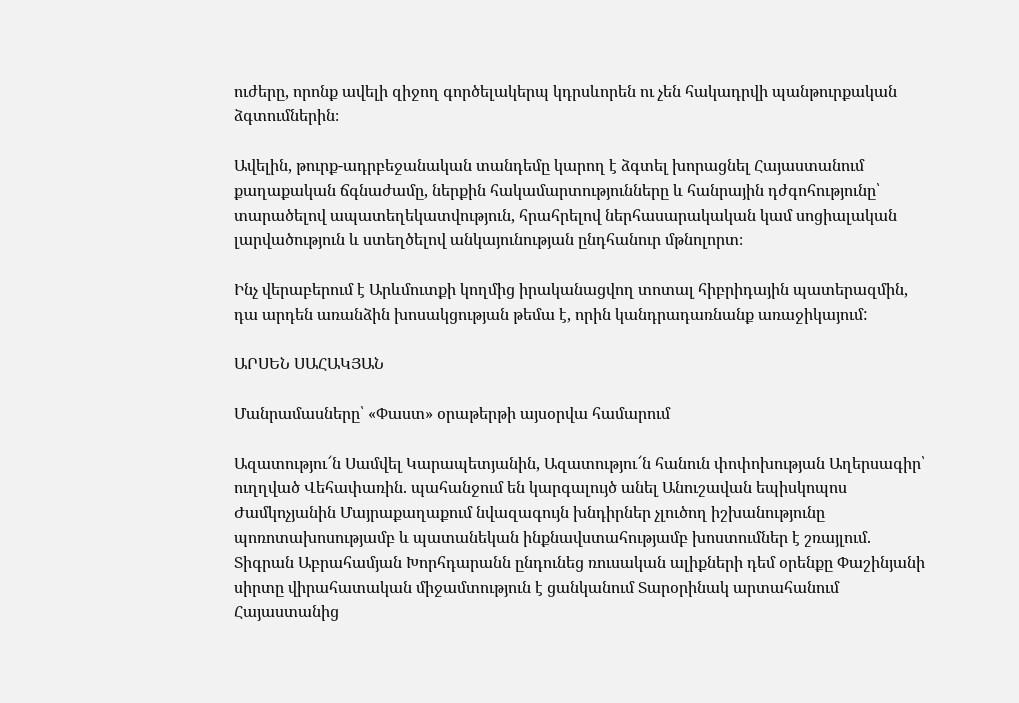ուժերը, որոնք ավելի զիջող գործելակերպ կդրսևորեն ու չեն հակադրվի պանթուրքական ձգտումներին։

Ավելին, թուրք-ադրբեջանական տանդեմը կարող է ձգտել խորացնել Հայաստանում քաղաքական ճգնաժամը, ներքին հակամարտությունները և հանրային դժգոհությունը՝ տարածելով ապատեղեկատվություն, հրահրելով ներհասարակական կամ սոցիալական լարվածություն և ստեղծելով անկայունության ընդհանուր մթնոլորտ։

Ինչ վերաբերում է Արևմուտքի կողմից իրականացվող տոտալ հիբրիդային պատերազմին, դա արդեն առանձին խոսակցության թեմա է, որին կանդրադառնանք առաջիկայում:

ԱՐՍԵՆ ՍԱՀԱԿՅԱՆ

Մանրամասները՝ «Փաստ» օրաթերթի այսօրվա համարում

Ազատությու՜ն Սամվել Կարապետյանին, Ազատությու՜ն հանուն փոփոխության Աղերսագիր՝ ուղղված Վեհափառին. պահանջում են կարգալույծ անել Անուշավան եպիսկոպոս Ժամկոչյանին Մայրաքաղաքում նվազագույն խնդիրներ չլուծող իշխանությունը պոռոտախոսությամբ և պատանեկան ինքնավստահությամբ խոստումներ է շռայլում. Տիգրան Աբրահամյան Խորհդարանն ընդունեց ռուսական ալիքների դեմ օրենքը Փաշինյանի սիրտը վիրահատական միջամտություն է ցանկանում Տարօրինակ արտահանում Հայաստանից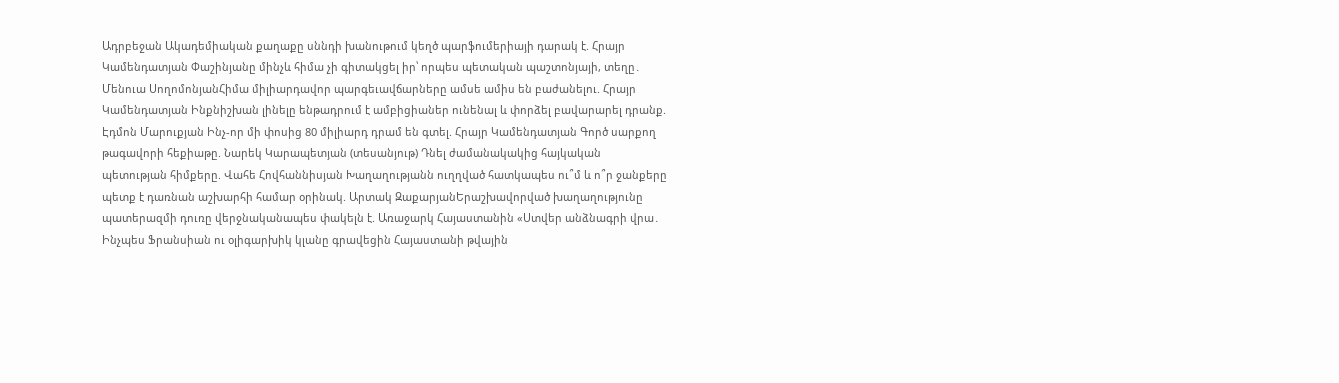Ադրբեջան Ակադեմիական քաղաքը սննդի խանութում կեղծ պարֆումերիայի դարակ է. Հրայր Կամենդատյան Փաշինյանը մինչև հիմա չի գիտակցել իր՝ որպես պետական պաշտոնյայի, տեղը․ Մենուա ՍողոմոնյանՀիմա միլիարդավոր պարգեւավճարները ամսե ամիս են բաժանելու. Հրայր Կամենդատյան Ինքնիշխան լինելը ենթադրում է ամբիցիաներ ունենալ և փորձել բավարարել դրանք. Էդմոն Մարուքյան Ինչ-որ մի փոսից 80 միլիարդ դրամ են գտել. Հրայր Կամենդատյան Գործ սարքող թագավորի հեքիաթը. Նարեկ Կարապետյան (տեսանյութ) Դնել ժամանակակից հայկական պետության հիմքերը. Վահե Հովհաննիսյան Խաղաղությանն ուղղված հատկապես ու՞մ և ո՞ր ջանքերը պետք է դառնան աշխարհի համար օրինակ. Արտակ ԶաքարյանԵրաշխավորված խաղաղությունը պատերազմի դուռը վերջնականապես փակելն է. Առաջարկ Հայաստանին «Ստվեր անձնագրի վրա․ Ինչպես Ֆրանսիան ու օլիգարխիկ կլանը գրավեցին Հայաստանի թվային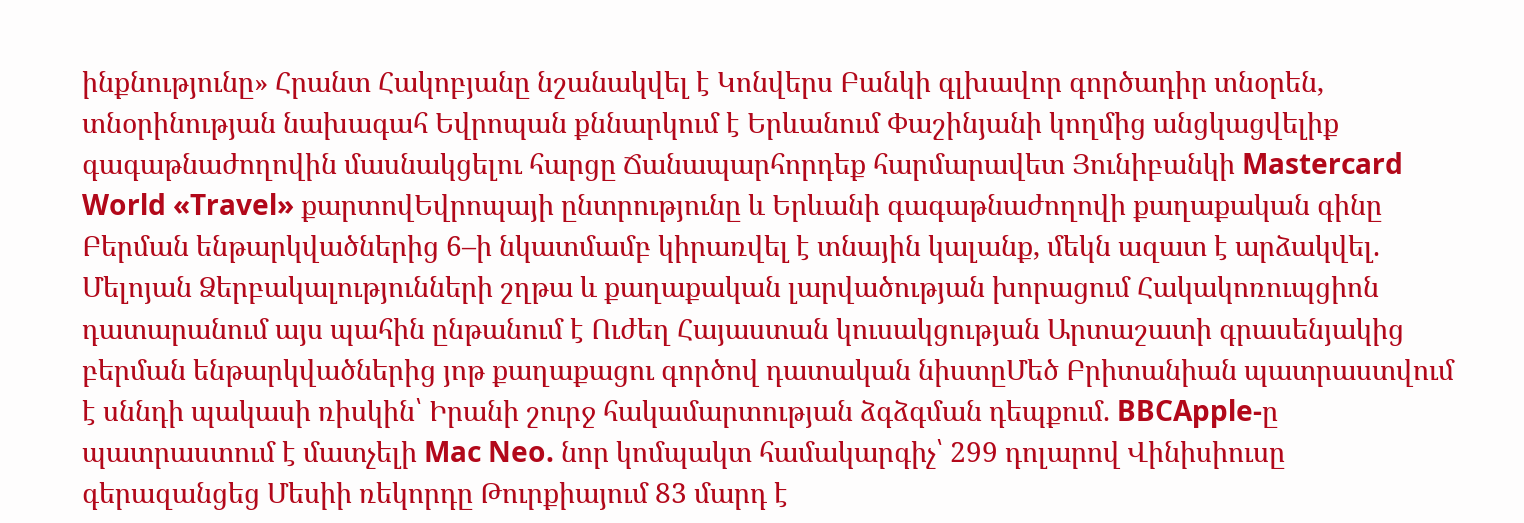ինքնությունը» Հրանտ Հակոբյանը նշանակվել է Կոնվերս Բանկի գլխավոր գործադիր տնօրեն, տնօրինության նախագահ Եվրոպան քննարկում է Երևանում Փաշինյանի կողմից անցկացվելիք գագաթնաժողովին մասնակցելու հարցը Ճանապարհորդեք հարմարավետ Յունիբանկի Mastercard World «Travel» քարտովԵվրոպայի ընտրությունը և Երևանի գագաթնաժողովի քաղաքական գինը Բերման ենթարկվածներից 6–ի նկատմամբ կիրառվել է տնային կալանք, մեկն ազատ է արձակվել. Մելոյան Ձերբակալությունների շղթա և քաղաքական լարվածության խորացում Հակակոռուպցիոն դատարանում այս պահին ընթանում է Ուժեղ Հայաստան կուսակցության Արտաշատի գրասենյակից բերման ենթարկվածներից յոթ քաղաքացու գործով դատական նիստըՄեծ Բրիտանիան պատրաստվում է սննդի պակասի ռիսկին՝ Իրանի շուրջ հակամարտության ձգձգման դեպքում. BBCApple-ը պատրաստում է մատչելի Mac Neo. նոր կոմպակտ համակարգիչ՝ 299 դոլարով Վինիսիուսը գերազանցեց Մեսիի ռեկորդը Թուրքիայում 83 մարդ է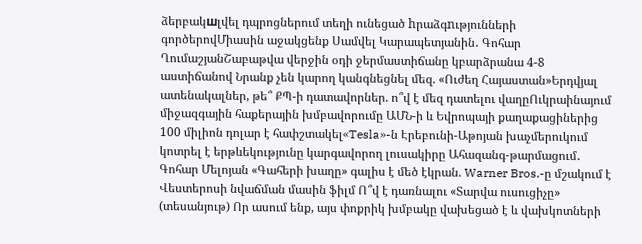ձերբակшլվել դպրոցներում տեղի ունեցած hրաձգnւթյունների գործերովՄիասին աջակցենք Սամվել Կարապետյանին․ Գոհար ՂումաշյանՇաբաթվա վերջին օդի ջերմաստիճանը կբարձրանա 4-8 աստիճանով Նրանք չեն կարող կանգնեցնել մեզ. «Ուժեղ Հայաստան»Երդվյալ ատենակալներ, թե՞ ՔՊ-ի դատավորներ. ո՞վ է մեզ դատելու վաղըՈւկրաինայում միջազգային հաքերային խմբավորումը ԱՄՆ-ի և Եվրոպայի քաղաքացիներից 100 միլիոն դոլար է հափշտակել«Tesla»-ն Էրեբունի-Աթոյան խաչմերուկում կոտրել է երթևեկությունը կարգավորող լուսակիրը Ահազանգ-թարմացում․ Գոհար Մելոյան «Գահերի խաղը» գալիս է մեծ էկրան. Warner Bros.-ը մշակում է Վեստերոսի նվաճման մասին ֆիլմ Ո՞վ է դառնալու «Տարվա ուսուցիչը» (տեսանյութ) Որ ասում ենք, այս փոքրիկ խմբակը վախեցած է և վախկոտների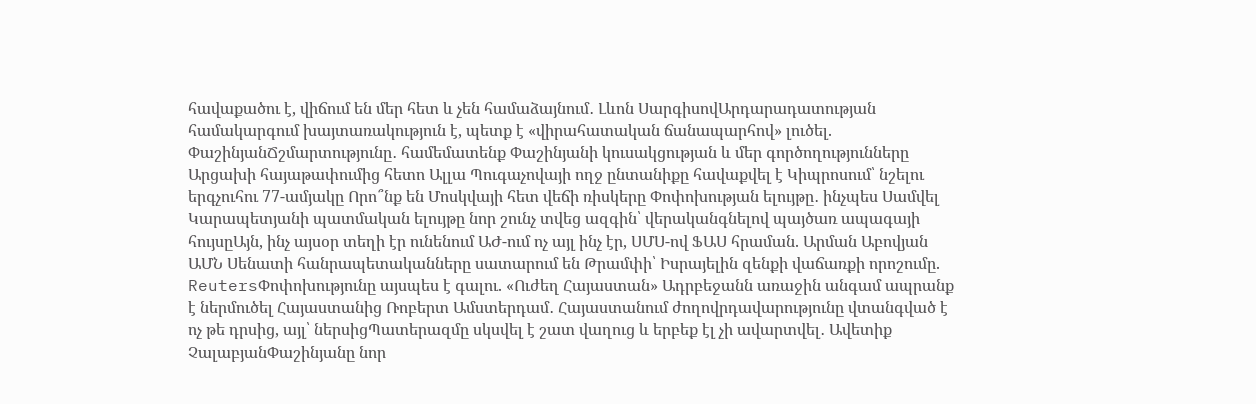հավաքածու է, վիճում են մեր հետ և չեն համաձայնում․ Լևոն ՍարգիսովԱրդարադատության համակարգում խայտառակություն է, պետք է «վիրահատական ճանապարհով» լուծել. ՓաշինյանՃշմարտությունը․ համեմատենք Փաշինյանի կուսակցության և մեր գործողությունները Արցախի հայաթափումից հետո Ալլա Պուգաչովայի ողջ ընտանիքը հավաքվել է Կիպրոսում՝ նշելու երգչուհու 77-ամյակը Որո՞նք են Մոսկվայի հետ վեճի ռիսկերը Փոփոխության ելույթը․ ինչպես Սամվել Կարապետյանի պատմական ելույթը նոր շունչ տվեց ազգին՝ վերականգնելով պայծառ ապագայի հույսըԱյն, ինչ այսօր տեղի էր ունենում ԱԺ-ում ոչ այլ ինչ էր, ՍՄՍ-ով ՖԱՍ հրաման. Արման Աբովյան ԱՄՆ Սենատի հանրապետականները սատարում են Թրամփի՝ Իսրայելին զենքի վաճառքի որոշումը. ReutersՓոփոխությունը այսպես է գալու. «Ուժեղ Հայաստան» Ադրբեջանն առաջին անգամ ապրանք է ներմուծել Հայաստանից Ռոբերտ Ամստերդամ․ Հայաստանում ժողովրդավարությունը վտանգված է ոչ թե դրսից, այլ՝ ներսիցՊատերազմը սկսվել է շատ վաղուց և երբեք էլ չի ավարտվել․ Ավետիք ՉալաբյանՓաշինյանը նոր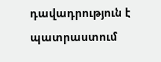դավադրություն է պատրաստում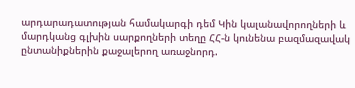արդարադատության համակարգի դեմ Կին կալանավորողների և մարդկանց գլխին սարքողների տեղը ՀՀ-ն կունենա բազմազավակ ընտանիքներին քաջալերող առաջնորդ.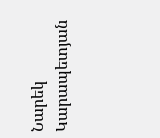Նարեկ Կարապետյան